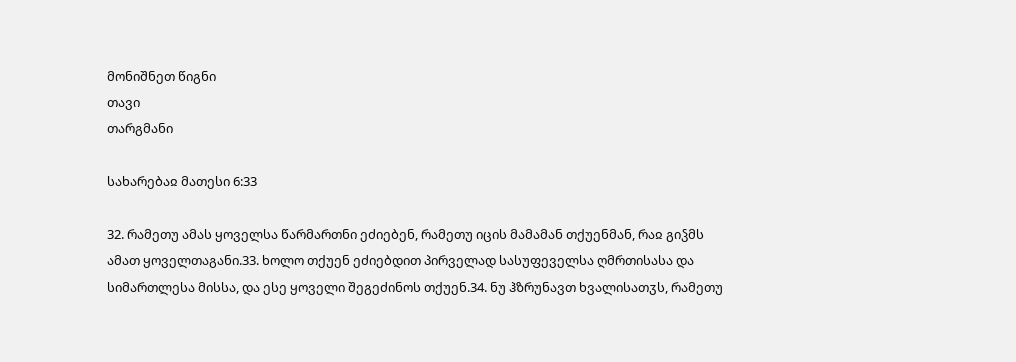მონიშნეთ წიგნი
თავი
თარგმანი

სახარებაჲ მათესი 6:33

32. რამეთუ ამას ყოველსა წარმართნი ეძიებენ, რამეთუ იცის მამამან თქუენმან, რაჲ გიჴმს ამათ ყოველთაგანი.33. ხოლო თქუენ ეძიებდით პირველად სასუფეველსა ღმრთისასა და სიმართლესა მისსა, და ესე ყოველი შეგეძინოს თქუენ.34. ნუ ჰზრუნავთ ხვალისათჳს, რამეთუ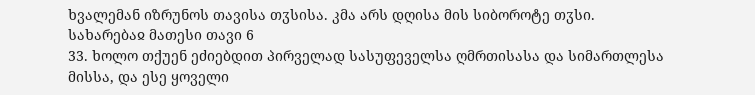ხვალემან იზრუნოს თავისა თჳსისა. კმა არს დღისა მის სიბოროტე თჳსი.
სახარებაჲ მათესი თავი 6
33. ხოლო თქუენ ეძიებდით პირველად სასუფეველსა ღმრთისასა და სიმართლესა მისსა, და ესე ყოველი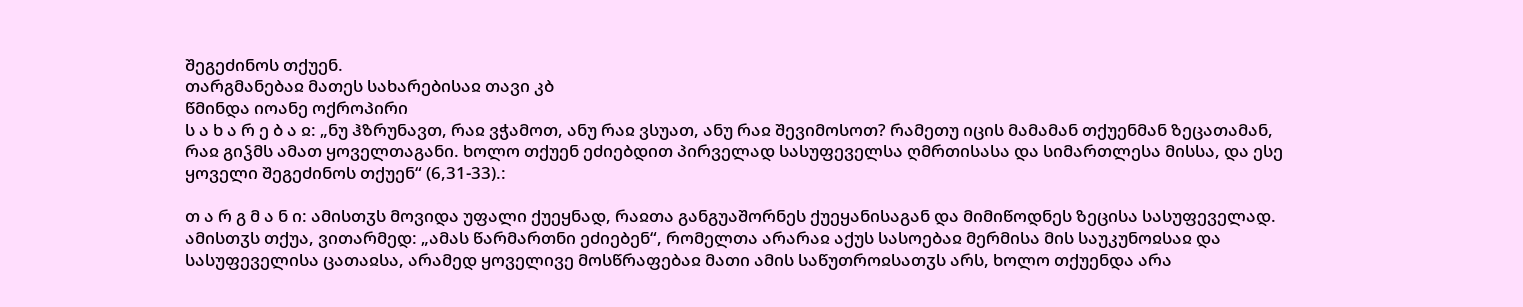შეგეძინოს თქუენ.
თარგმანებაჲ მათეს სახარებისაჲ თავი კბ
წმინდა იოანე ოქროპირი
ს ა ხ ა რ ე ბ ა ჲ: „ნუ ჰზრუნავთ, რაჲ ვჭამოთ, ანუ რაჲ ვსუათ, ანუ რაჲ შევიმოსოთ? რამეთუ იცის მამამან თქუენმან ზეცათამან, რაჲ გიჴმს ამათ ყოველთაგანი. ხოლო თქუენ ეძიებდით პირველად სასუფეველსა ღმრთისასა და სიმართლესა მისსა, და ესე ყოველი შეგეძინოს თქუენ“ (6,31-33).:

თ ა რ გ მ ა ნ ი: ამისთჳს მოვიდა უფალი ქუეყნად, რაჲთა განგუაშორნეს ქუეყანისაგან და მიმიწოდნეს ზეცისა სასუფეველად. ამისთჳს თქუა, ვითარმედ: „ამას წარმართნი ეძიებენ“, რომელთა არარაჲ აქუს სასოებაჲ მერმისა მის საუკუნოჲსაჲ და სასუფეველისა ცათაჲსა, არამედ ყოველივე მოსწრაფებაჲ მათი ამის საწუთროჲსათჳს არს, ხოლო თქუენდა არა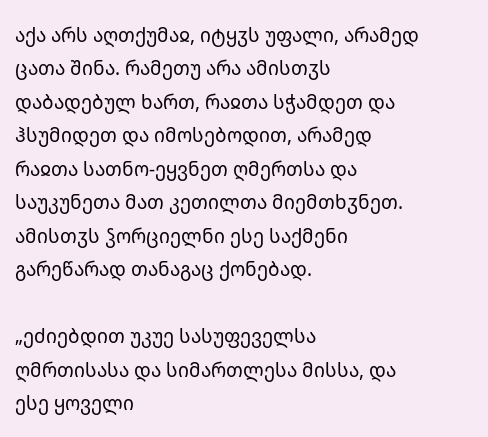აქა არს აღთქუმაჲ, იტყჳს უფალი, არამედ ცათა შინა. რამეთუ არა ამისთჳს დაბადებულ ხართ, რაჲთა სჭამდეთ და ჰსუმიდეთ და იმოსებოდით, არამედ რაჲთა სათნო-ეყვნეთ ღმერთსა და საუკუნეთა მათ კეთილთა მიემთხჳნეთ. ამისთჳს ჴორციელნი ესე საქმენი გარეწარად თანაგაც ქონებად.

„ეძიებდით უკუე სასუფეველსა ღმრთისასა და სიმართლესა მისსა, და ესე ყოველი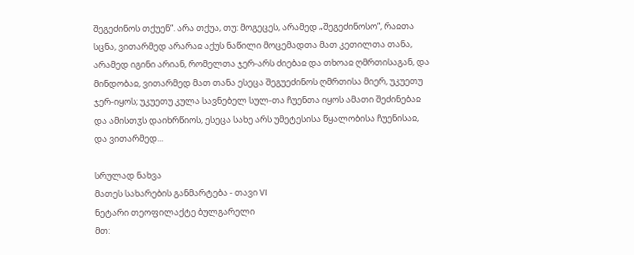შეგეძინოს თქუენ“. არა თქუა, თუ: მოგეცეს, არამედ „შეგეძინოსო“, რაჲთა სცნა, ვითარმედ არარაჲ აქუს ნაწილი მოცემადთა მათ კეთილთა თანა, არამედ იგინი არიან, რომელთა ჯერ-არს ძიებაჲ და თხოაჲ ღმრთისაგან, და მინდობაჲ, ვითარმედ მათ თანა ესეცა შეგუეძინოს ღმრთისა მიერ, უკუეთუ ჯერ-იყოს; უკუეთუ კულა სავნებელ სულ-თა ჩუენთა იყოს ამათი შეძინებაჲ და ამისთჳს დაიხრწიოს, ესეცა სახე არს უმეტესისა წყალობისა ჩუენისაჲ, და ვითარმედ...

სრულად ნახვა
მათეს სახარების განმარტება - თავი VI
ნეტარი თეოფილაქტე ბულგარელი
მთ: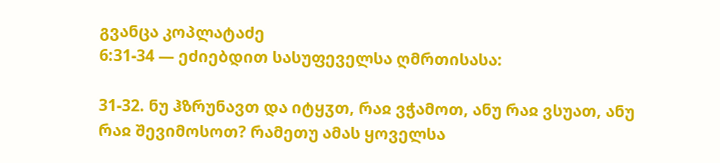გვანცა კოპლატაძე
6:31-34 — ეძიებდით სასუფეველსა ღმრთისასა:

31-32. ნუ ჰზრუნავთ და იტყჳთ, რაჲ ვჭამოთ, ანუ რაჲ ვსუათ, ანუ რაჲ შევიმოსოთ? რამეთუ ამას ყოველსა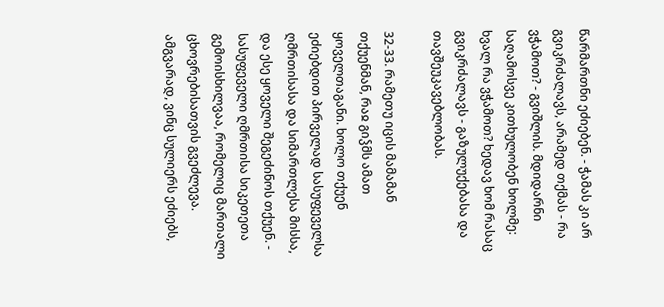წარმართნი ეძიებენ. - ჭამას კი არ გვიკრძალავს, არამედ თქმას - რა ვჭამოთ? - გვიშლის. მდიდარნი საღამოსვე კითხულობენ ხოლმე: ხვალ რა ვჭამოთ? ხედავ ხომ რასაც გვიკრძალავს - გაზულუქებასა და თავშეუკავებლობას.

32-33. რამეთუ იცის მამამან თქუენმან, რაჲ გიჴმს ამათ ყოველთაგანი. ხოლო თქუენ ეძიებდით პირველად სასუფეველსა ღმრთისასა და სიმართლესა მისსა, და ესე ყოველი შეგეძინოს თქუენ. - სასუფეველი ღმრთისა სიკეთეთა გემოისხილვაა, რომელიც მართალი ცხოვრებისათვის გვეძლევა. ამგვარად, ვინც სულიერს ეძიებს,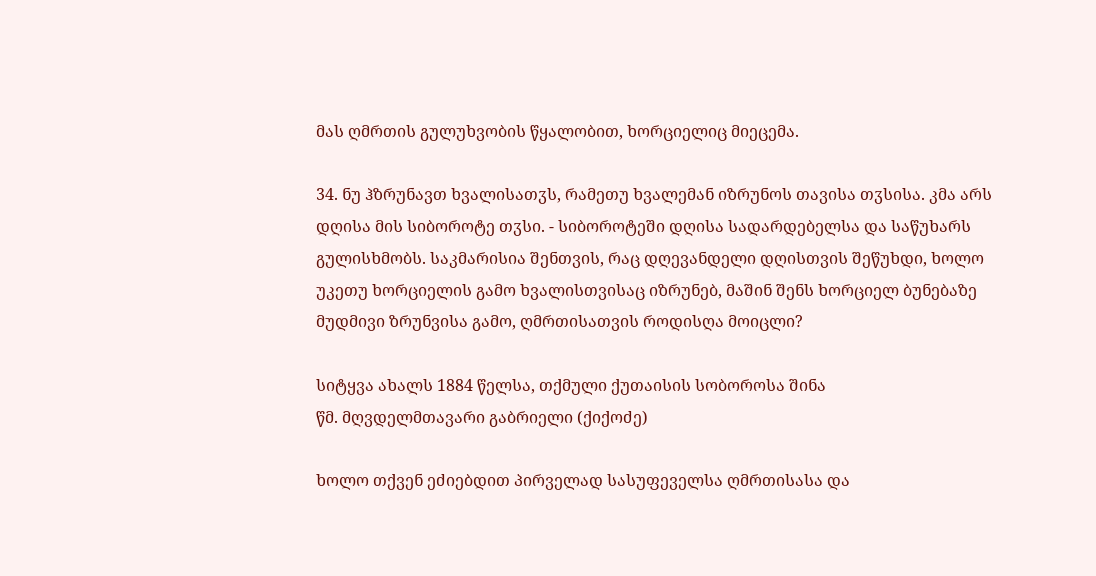მას ღმრთის გულუხვობის წყალობით, ხორციელიც მიეცემა.

34. ნუ ჰზრუნავთ ხვალისათჳს, რამეთუ ხვალემან იზრუნოს თავისა თჳსისა. კმა არს დღისა მის სიბოროტე თჳსი. - სიბოროტეში დღისა სადარდებელსა და საწუხარს გულისხმობს. საკმარისია შენთვის, რაც დღევანდელი დღისთვის შეწუხდი, ხოლო უკეთუ ხორციელის გამო ხვალისთვისაც იზრუნებ, მაშინ შენს ხორციელ ბუნებაზე მუდმივი ზრუნვისა გამო, ღმრთისათვის როდისღა მოიცლი?

სიტყვა ახალს 1884 წელსა, თქმული ქუთაისის სობოროსა შინა
წმ. მღვდელმთავარი გაბრიელი (ქიქოძე)

ხოლო თქვენ ეძიებდით პირველად სასუფეველსა ღმრთისასა და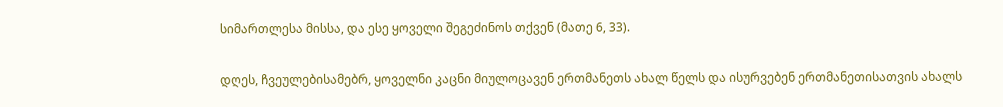სიმართლესა მისსა, და ესე ყოველი შეგეძინოს თქვენ (მათე 6, 33).

დღეს, ჩვეულებისამებრ, ყოველნი კაცნი მიულოცავენ ერთმანეთს ახალ წელს და ისურვებენ ერთმანეთისათვის ახალს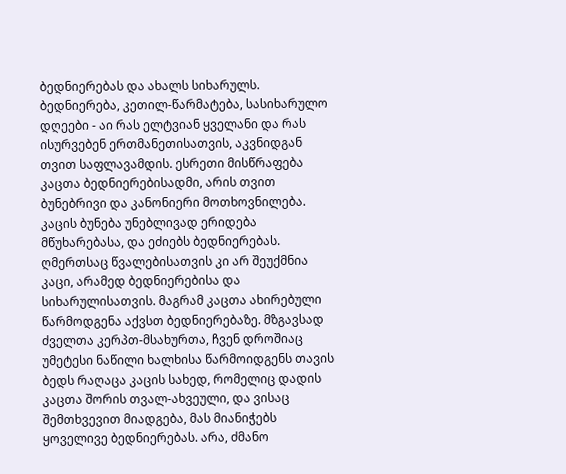ბედნიერებას და ახალს სიხარულს. ბედნიერება, კეთილ-წარმატება, სასიხარულო დღეები - აი რას ელტვიან ყველანი და რას ისურვებენ ერთმანეთისათვის, აკვნიდგან თვით საფლავამდის. ესრეთი მისწრაფება კაცთა ბედნიერებისადმი, არის თვით ბუნებრივი და კანონიერი მოთხოვნილება. კაცის ბუნება უნებლივად ერიდება მწუხარებასა, და ეძიებს ბედნიერებას. ღმერთსაც წვალებისათვის კი არ შეუქმნია კაცი, არამედ ბედნიერებისა და სიხარულისათვის. მაგრამ კაცთა ახირებული წარმოდგენა აქვსთ ბედნიერებაზე. მზგავსად ძველთა კერპთ-მსახურთა, ჩვენ დროშიაც უმეტესი ნაწილი ხალხისა წარმოიდგენს თავის ბედს რაღაცა კაცის სახედ, რომელიც დადის კაცთა შორის თვალ-ახვეული, და ვისაც შემთხვევით მიადგება, მას მიანიჭებს ყოველივე ბედნიერებას. არა, ძმანო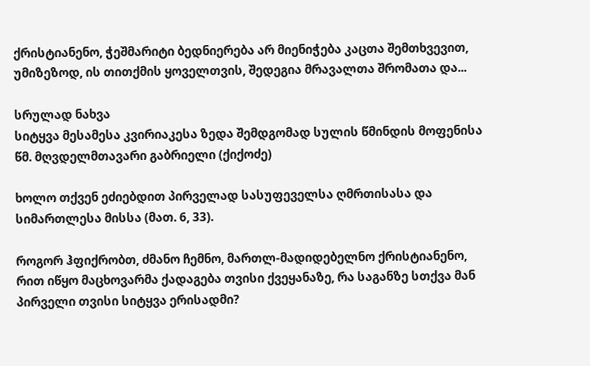ქრისტიანენო, ჭეშმარიტი ბედნიერება არ მიენიჭება კაცთა შემთხვევით, უმიზეზოდ, ის თითქმის ყოველთვის, შედეგია მრავალთა შრომათა და...

სრულად ნახვა
სიტყვა მესამესა კვირიაკესა ზედა შემდგომად სულის წმინდის მოფენისა
წმ. მღვდელმთავარი გაბრიელი (ქიქოძე)

ხოლო თქვენ ეძიებდით პირველად სასუფეველსა ღმრთისასა და სიმართლესა მისსა (მათ. 6, 33).

როგორ ჰფიქრობთ, ძმანო ჩემნო, მართლ-მადიდებელნო ქრისტიანენო, რით იწყო მაცხოვარმა ქადაგება თვისი ქვეყანაზე, რა საგანზე სთქვა მან პირველი თვისი სიტყვა ერისადმი?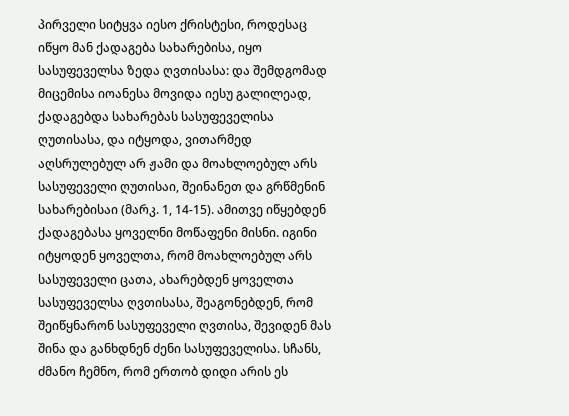პირველი სიტყვა იესო ქრისტესი, როდესაც იწყო მან ქადაგება სახარებისა, იყო სასუფეველსა ზედა ღვთისასა: და შემდგომად მიცემისა იოანესა მოვიდა იესუ გალილეად, ქადაგებდა სახარებას სასუფეველისა ღუთისასა, და იტყოდა, ვითარმედ აღსრულებულ არ ჟამი და მოახლოებულ არს სასუფეველი ღუთისაი, შეინანეთ და გრწმენინ სახარებისაი (მარკ. 1, 14-15). ამითვე იწყებდენ ქადაგებასა ყოველნი მოწაფენი მისნი. იგინი იტყოდენ ყოველთა, რომ მოახლოებულ არს სასუფეველი ცათა, ახარებდენ ყოველთა სასუფეველსა ღვთისასა, შეაგონებდენ, რომ შეიწყნარონ სასუფეველი ღვთისა, შევიდენ მას შინა და განხდნენ ძენი სასუფეველისა. სჩანს, ძმანო ჩემნო, რომ ერთობ დიდი არის ეს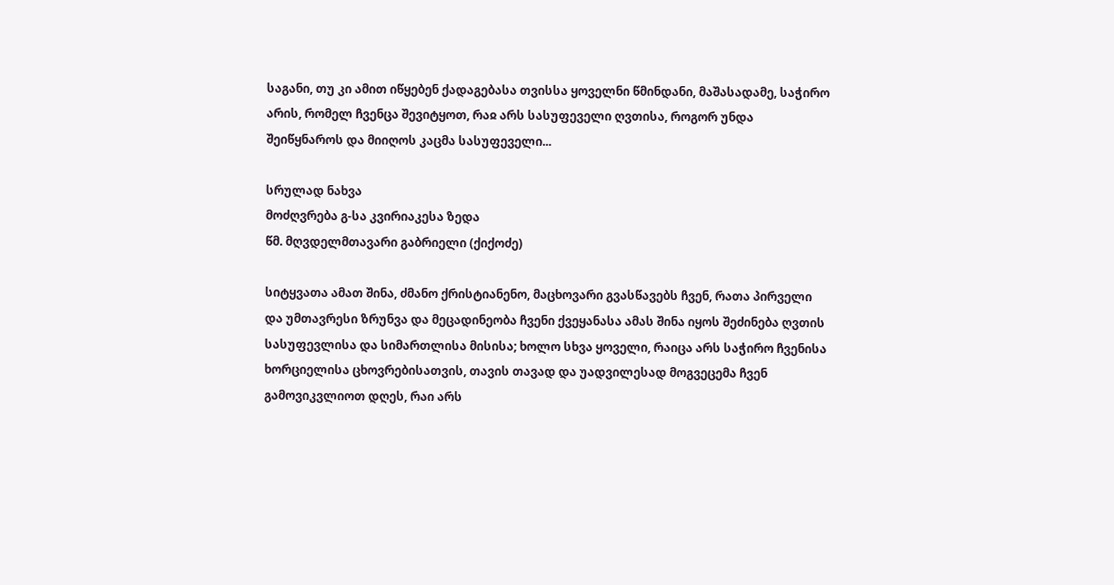საგანი, თუ კი ამით იწყებენ ქადაგებასა თვისსა ყოველნი წმინდანი, მაშასადამე, საჭირო არის, რომელ ჩვენცა შევიტყოთ, რაჲ არს სასუფეველი ღვთისა, როგორ უნდა შეიწყნაროს და მიიღოს კაცმა სასუფეველი...

სრულად ნახვა
მოძღვრება გ-სა კვირიაკესა ზედა
წმ. მღვდელმთავარი გაბრიელი (ქიქოძე)

სიტყვათა ამათ შინა, ძმანო ქრისტიანენო, მაცხოვარი გვასწავებს ჩვენ, რათა პირველი და უმთავრესი ზრუნვა და მეცადინეობა ჩვენი ქვეყანასა ამას შინა იყოს შეძინება ღვთის სასუფევლისა და სიმართლისა მისისა; ხოლო სხვა ყოველი, რაიცა არს საჭირო ჩვენისა ხორციელისა ცხოვრებისათვის, თავის თავად და უადვილესად მოგვეცემა ჩვენ გამოვიკვლიოთ დღეს, რაი არს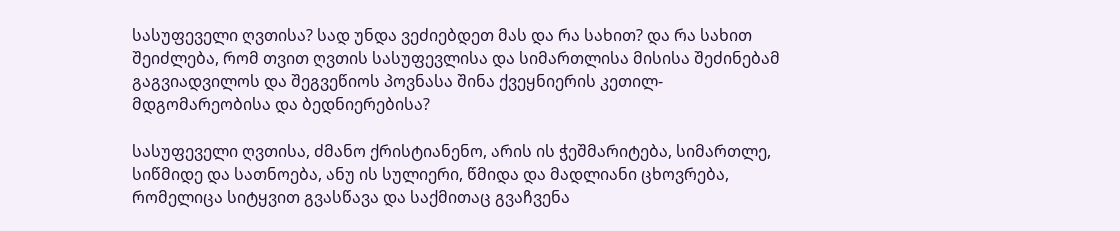სასუფეველი ღვთისა? სად უნდა ვეძიებდეთ მას და რა სახით? და რა სახით შეიძლება, რომ თვით ღვთის სასუფევლისა და სიმართლისა მისისა შეძინებამ გაგვიადვილოს და შეგვეწიოს პოვნასა შინა ქვეყნიერის კეთილ-მდგომარეობისა და ბედნიერებისა?

სასუფეველი ღვთისა, ძმანო ქრისტიანენო, არის ის ჭეშმარიტება, სიმართლე, სიწმიდე და სათნოება, ანუ ის სულიერი, წმიდა და მადლიანი ცხოვრება, რომელიცა სიტყვით გვასწავა და საქმითაც გვაჩვენა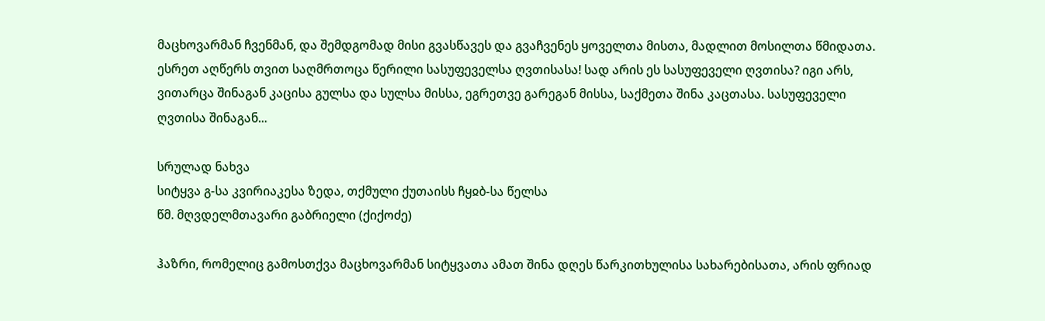მაცხოვარმან ჩვენმან, და შემდგომად მისი გვასწავეს და გვაჩვენეს ყოველთა მისთა, მადლით მოსილთა წმიდათა. ესრეთ აღწერს თვით საღმრთოცა წერილი სასუფეველსა ღვთისასა! სად არის ეს სასუფეველი ღვთისა? იგი არს, ვითარცა შინაგან კაცისა გულსა და სულსა მისსა, ეგრეთვე გარეგან მისსა, საქმეთა შინა კაცთასა. სასუფეველი ღვთისა შინაგან...

სრულად ნახვა
სიტყვა გ-სა კვირიაკესა ზედა, თქმული ქუთაისს ჩყჲბ-სა წელსა
წმ. მღვდელმთავარი გაბრიელი (ქიქოძე)

ჰაზრი, რომელიც გამოსთქვა მაცხოვარმან სიტყვათა ამათ შინა დღეს წარკითხულისა სახარებისათა, არის ფრიად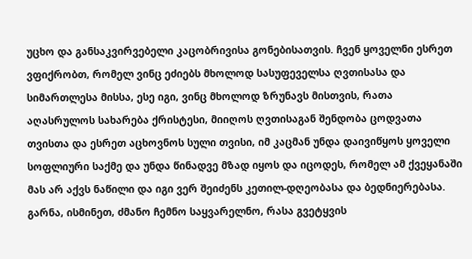უცხო და განსაკვირვებელი კაცობრივისა გონებისათვის. ჩვენ ყოველნი ესრეთ ვფიქრობთ, რომელ ვინც ეძიებს მხოლოდ სასუფეველსა ღვთისასა და სიმართლესა მისსა, ესე იგი, ვინც მხოლოდ ზრუნავს მისთვის, რათა აღასრულოს სახარება ქრისტესი, მიიღოს ღვთისაგან შენდობა ცოდვათა თვისთა და ესრეთ აცხოვნოს სული თვისი, იმ კაცმან უნდა დაივიწყოს ყოველი სოფლიური საქმე და უნდა წინადვე მზად იყოს და იცოდეს, რომელ ამ ქვეყანაში მას არ აქვს ნაწილი და იგი ვერ შეიძენს კეთილ-დღეობასა და ბედნიერებასა. გარნა, ისმინეთ, ძმანო ჩემნო საყვარელნო, რასა გვეტყვის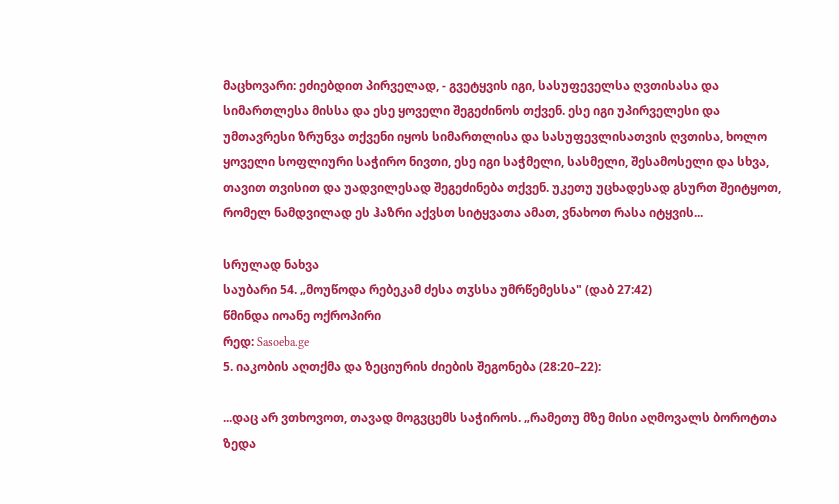მაცხოვარი: ეძიებდით პირველად, - გვეტყვის იგი, სასუფეველსა ღვთისასა და სიმართლესა მისსა და ესე ყოველი შეგეძინოს თქვენ. ესე იგი უპირველესი და უმთავრესი ზრუნვა თქვენი იყოს სიმართლისა და სასუფევლისათვის ღვთისა, ხოლო ყოველი სოფლიური საჭირო ნივთი, ესე იგი საჭმელი, სასმელი, შესამოსელი და სხვა, თავით თვისით და უადვილესად შეგეძინება თქვენ. უკეთუ უცხადესად გსურთ შეიტყოთ, რომელ ნამდვილად ეს ჰაზრი აქვსთ სიტყვათა ამათ, ვნახოთ რასა იტყვის...

სრულად ნახვა
საუბარი 54. „მოუწოდა რებეკამ ძესა თჳსსა უმრწემესსა" (დაბ 27:42)
წმინდა იოანე ოქროპირი
რედ: Sasoeba.ge
5. იაკობის აღთქმა და ზეციურის ძიების შეგონება (28:20–22):

...დაც არ ვთხოვოთ, თავად მოგვცემს საჭიროს. „რამეთუ მზე მისი აღმოვალს ბოროტთა ზედა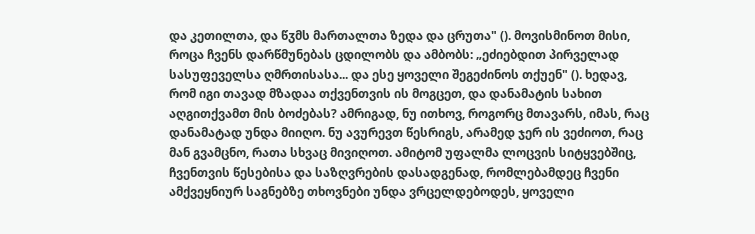და კეთილთა, და წჳმს მართალთა ზედა და ცრუთა" (). მოვისმინოთ მისი, როცა ჩვენს დარწმუნებას ცდილობს და ამბობს: „ეძიებდით პირველად სასუფეველსა ღმრთისასა... და ესე ყოველი შეგეძინოს თქუენ" (). ხედავ, რომ იგი თავად მზადაა თქვენთვის ის მოგცეთ, და დანამატის სახით აღგითქვამთ მის ბოძებას? ამრიგად, ნუ ითხოვ, როგორც მთავარს, იმას, რაც დანამატად უნდა მიიღო. ნუ ავურევთ წესრიგს, არამედ ჯერ ის ვეძიოთ, რაც მან გვამცნო, რათა სხვაც მივიღოთ. ამიტომ უფალმა ლოცვის სიტყვებშიც, ჩვენთვის წესებისა და საზღვრების დასადგენად, რომლებამდეც ჩვენი ამქვეყნიურ საგნებზე თხოვნები უნდა ვრცელდებოდეს, ყოველი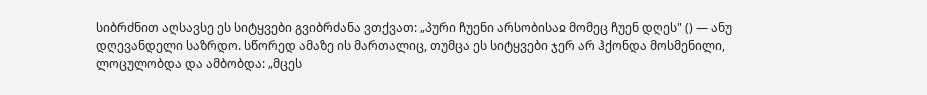სიბრძნით აღსავსე ეს სიტყვები გვიბრძანა ვთქვათ: „პური ჩუენი არსობისაჲ მომეც ჩუენ დღეს" () — ანუ დღევანდელი საზრდო. სწორედ ამაზე ის მართალიც, თუმცა ეს სიტყვები ჯერ არ ჰქონდა მოსმენილი, ლოცულობდა და ამბობდა: „მცეს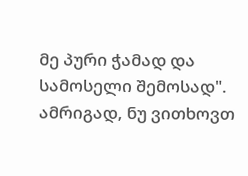მე პური ჭამად და სამოსელი შემოსად". ამრიგად, ნუ ვითხოვთ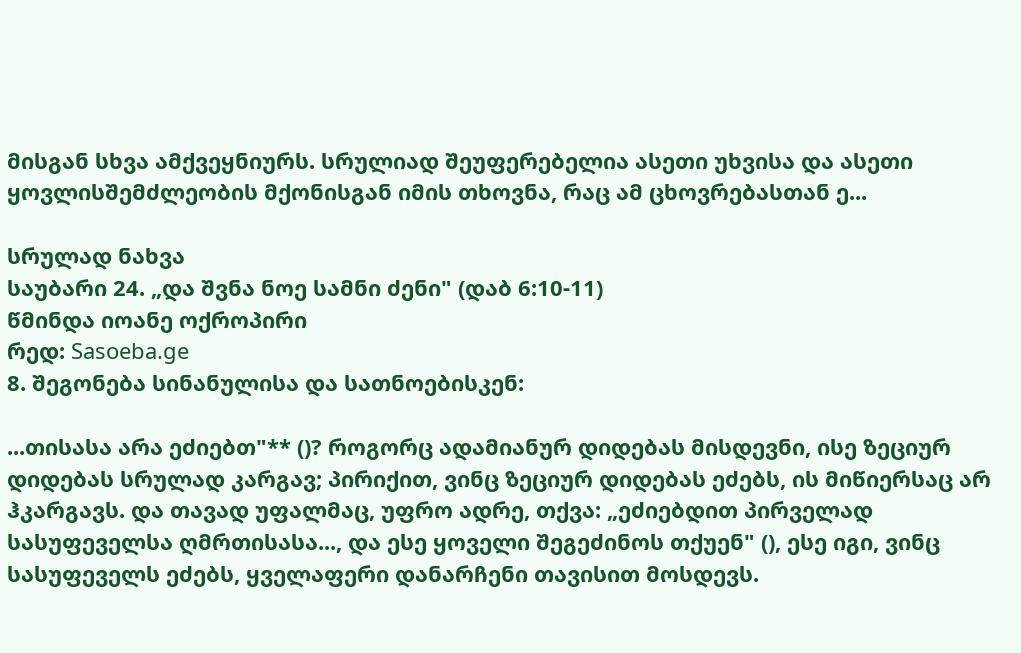მისგან სხვა ამქვეყნიურს. სრულიად შეუფერებელია ასეთი უხვისა და ასეთი ყოვლისშემძლეობის მქონისგან იმის თხოვნა, რაც ამ ცხოვრებასთან ე...

სრულად ნახვა
საუბარი 24. „და შვნა ნოე სამნი ძენი" (დაბ 6:10-11)
წმინდა იოანე ოქროპირი
რედ: Sasoeba.ge
8. შეგონება სინანულისა და სათნოებისკენ:

...თისასა არა ეძიებთ"** ()? როგორც ადამიანურ დიდებას მისდევნი, ისე ზეციურ დიდებას სრულად კარგავ; პირიქით, ვინც ზეციურ დიდებას ეძებს, ის მიწიერსაც არ ჰკარგავს. და თავად უფალმაც, უფრო ადრე, თქვა: „ეძიებდით პირველად სასუფეველსა ღმრთისასა..., და ესე ყოველი შეგეძინოს თქუენ" (), ესე იგი, ვინც სასუფეველს ეძებს, ყველაფერი დანარჩენი თავისით მოსდევს.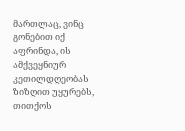მართლაც, ვინც გონებით იქ აფრინდა, ის ამქვეყნიურ კეთილდღეობას ზიზღით უყურებს, თითქოს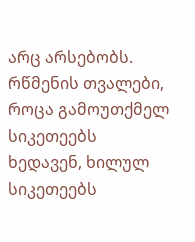არც არსებობს. რწმენის თვალები, როცა გამოუთქმელ სიკეთეებს ხედავენ, ხილულ სიკეთეებს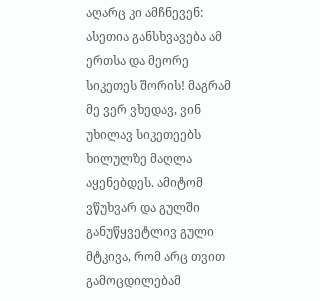აღარც კი ამჩნევენ: ასეთია განსხვავება ამ ერთსა და მეორე სიკეთეს შორის! მაგრამ მე ვერ ვხედავ, ვინ უხილავ სიკეთეებს ხილულზე მაღლა აყენებდეს. ამიტომ ვწუხვარ და გულში განუწყვეტლივ გული მტკივა, რომ არც თვით გამოცდილებამ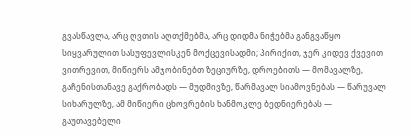გვასწავლა, არც ღვთის აღთქმებმა, არც დიდმა ნიჭებმა განგვაწყო სიყვარულით სასუფევლისკენ მოქცევისადმი; პირიქით, ჯერ კიდევ ქვევით ვითრევით, მიწიერს ამჯობინებთ ზეციურზე, დროებითს — მომავალზე, გაჩენისთანავე გაქრობადს — მუდმივზე, წარმავალ სიამოვნებას — წარუვალ სიხარულზე, ამ მიწიერი ცხოვრების ხანმოკლე ბედნიერებას — გაუთავებელი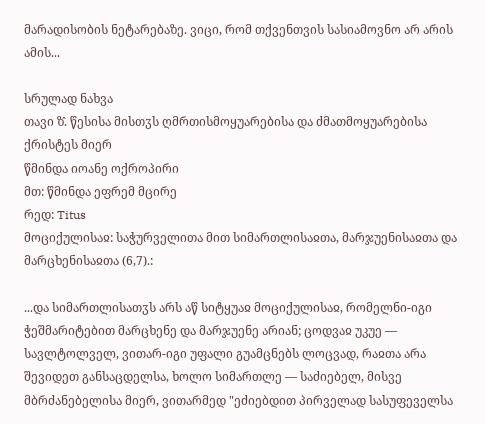მარადისობის ნეტარებაზე. ვიცი, რომ თქვენთვის სასიამოვნო არ არის ამის...

სრულად ნახვა
თავი ზ̂. წესისა მისთჳს ღმრთისმოყუარებისა და ძმათმოყუარებისა ქრისტეს მიერ
წმინდა იოანე ოქროპირი
მთ: წმინდა ეფრემ მცირე
რედ: Titus
მოციქულისაჲ: საჭურველითა მით სიმართლისაჲთა, მარჯუენისაჲთა და მარცხენისაჲთა (6,7).:

...და სიმართლისათჳს არს აწ სიტყუაჲ მოციქულისაჲ, რომელნი-იგი ჭეშმარიტებით მარცხენე და მარჯუენე არიან; ცოდვაჲ უკუე — სავლტოლველ, ვითარ-იგი უფალი გუამცნებს ლოცვად, რაჲთა არა შევიდეთ განსაცდელსა, ხოლო სიმართლე — საძიებელ, მისვე მბრძანებელისა მიერ, ვითარმედ "ეძიებდით პირველად სასუფეველსა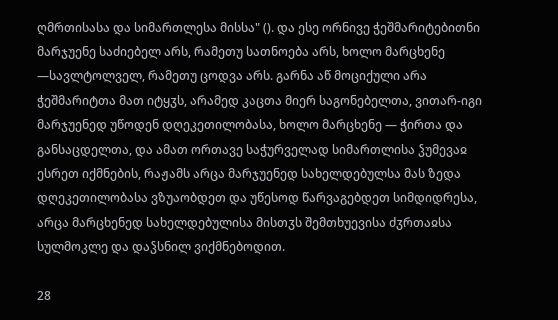ღმრთისასა და სიმართლესა მისსა" (). და ესე ორნივე ჭეშმარიტებითნი მარჯუენე საძიებელ არს, რამეთუ სათნოება არს, ხოლო მარცხენე —სავლტოლველ, რამეთუ ცოდვა არს. გარნა აწ მოციქული არა ჭეშმარიტთა მათ იტყჳს, არამედ კაცთა მიერ საგონებელთა, ვითარ-იგი მარჯუენედ უწოდენ დღეკეთილობასა, ხოლო მარცხენე — ჭირთა და განსაცდელთა, და ამათ ორთავე საჭურველად სიმართლისა ჴუმევაჲ ესრეთ იქმნების, რაჟამს არცა მარჯუენედ სახელდებულსა მას ზედა დღეკეთილობასა ვზუაობდეთ და უწესოდ წარვაგებდეთ სიმდიდრესა, არცა მარცხენედ სახელდებულისა მისთჳს შემთხუევისა ძჳრთაჲსა სულმოკლე და დაჴსნილ ვიქმნებოდით.

28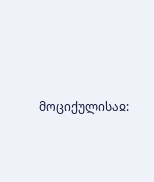მოციქულისაჲ: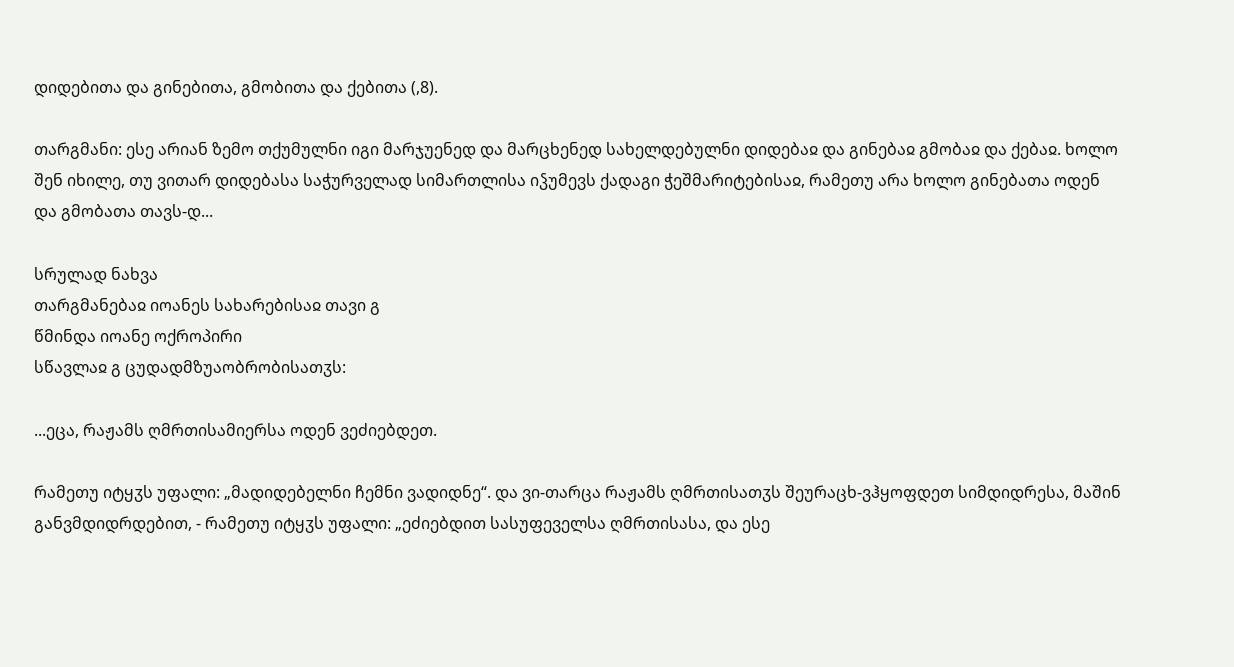დიდებითა და გინებითა, გმობითა და ქებითა (,8).

თარგმანი: ესე არიან ზემო თქუმულნი იგი მარჯუენედ და მარცხენედ სახელდებულნი დიდებაჲ და გინებაჲ გმობაჲ და ქებაჲ. ხოლო შენ იხილე, თუ ვითარ დიდებასა საჭურველად სიმართლისა იჴუმევს ქადაგი ჭეშმარიტებისაჲ, რამეთუ არა ხოლო გინებათა ოდენ და გმობათა თავს-დ...

სრულად ნახვა
თარგმანებაჲ იოანეს სახარებისაჲ თავი გ
წმინდა იოანე ოქროპირი
სწავლაჲ გ ცუდადმზუაობრობისათჳს:

...ეცა, რაჟამს ღმრთისამიერსა ოდენ ვეძიებდეთ.

რამეთუ იტყჳს უფალი: „მადიდებელნი ჩემნი ვადიდნე“. და ვი-თარცა რაჟამს ღმრთისათჳს შეურაცხ-ვჰყოფდეთ სიმდიდრესა, მაშინ განვმდიდრდებით, - რამეთუ იტყჳს უფალი: „ეძიებდით სასუფეველსა ღმრთისასა, და ესე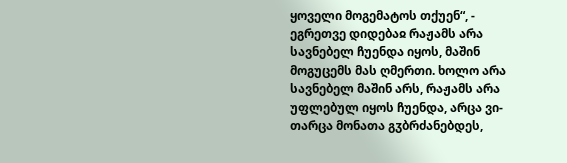ყოველი მოგემატოს თქუენ“, - ეგრეთვე დიდებაჲ რაჟამს არა სავნებელ ჩუენდა იყოს, მაშინ მოგუცემს მას ღმერთი. ხოლო არა სავნებელ მაშინ არს, რაჟამს არა უფლებულ იყოს ჩუენდა, არცა ვი-თარცა მონათა გჳბრძანებდეს,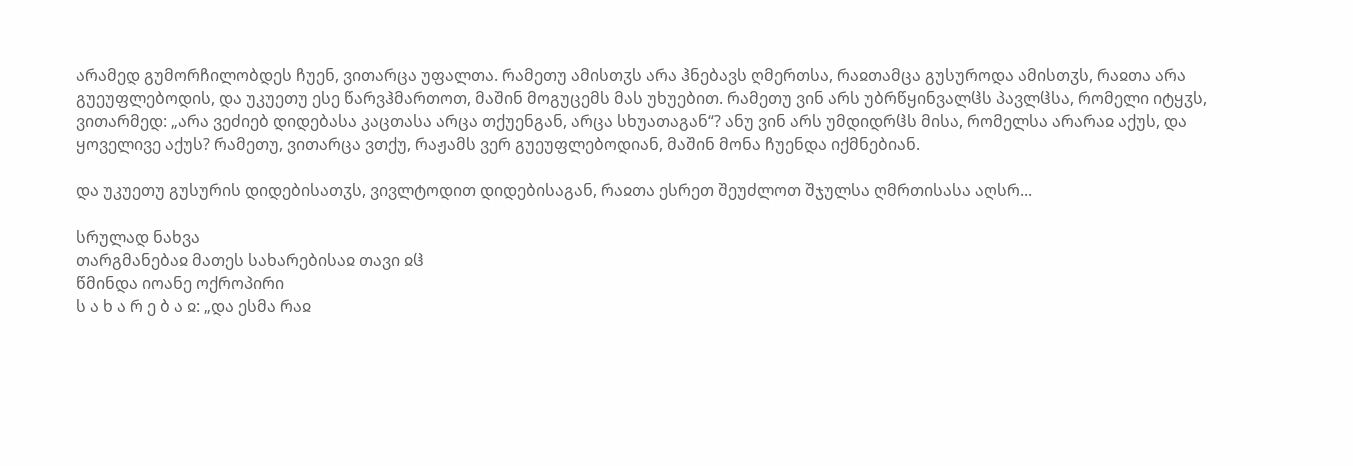არამედ გუმორჩილობდეს ჩუენ, ვითარცა უფალთა. რამეთუ ამისთჳს არა ჰნებავს ღმერთსა, რაჲთამცა გუსუროდა ამისთჳს, რაჲთა არა გუეუფლებოდის, და უკუეთუ ესე წარვჰმართოთ, მაშინ მოგუცემს მას უხუებით. რამეთუ ვინ არს უბრწყინვალჱს პავლჱსა, რომელი იტყჳს, ვითარმედ: „არა ვეძიებ დიდებასა კაცთასა არცა თქუენგან, არცა სხუათაგან“? ანუ ვინ არს უმდიდრჱს მისა, რომელსა არარაჲ აქუს, და ყოველივე აქუს? რამეთუ, ვითარცა ვთქუ, რაჟამს ვერ გუეუფლებოდიან, მაშინ მონა ჩუენდა იქმნებიან.

და უკუეთუ გუსურის დიდებისათჳს, ვივლტოდით დიდებისაგან, რაჲთა ესრეთ შეუძლოთ შჯულსა ღმრთისასა აღსრ...

სრულად ნახვა
თარგმანებაჲ მათეს სახარებისაჲ თავი ჲჱ
წმინდა იოანე ოქროპირი
ს ა ხ ა რ ე ბ ა ჲ: „და ესმა რაჲ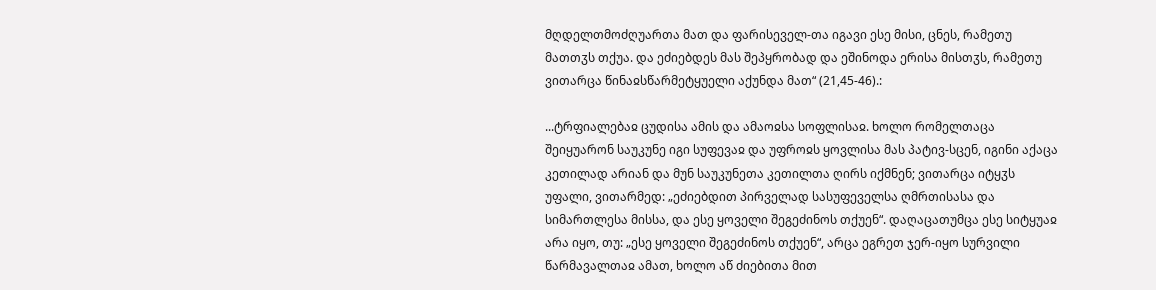მღდელთმოძღუართა მათ და ფარისეველ-თა იგავი ესე მისი, ცნეს, რამეთუ მათთჳს თქუა. და ეძიებდეს მას შეპყრობად და ეშინოდა ერისა მისთჳს, რამეთუ ვითარცა წინაჲსწარმეტყუელი აქუნდა მათ“ (21,45-46).:

...ტრფიალებაჲ ცუდისა ამის და ამაოჲსა სოფლისაჲ. ხოლო რომელთაცა შეიყუარონ საუკუნე იგი სუფევაჲ და უფროჲს ყოვლისა მას პატივ-სცენ, იგინი აქაცა კეთილად არიან და მუნ საუკუნეთა კეთილთა ღირს იქმნენ; ვითარცა იტყჳს უფალი, ვითარმედ: „ეძიებდით პირველად სასუფეველსა ღმრთისასა და სიმართლესა მისსა, და ესე ყოველი შეგეძინოს თქუენ“. დაღაცათუმცა ესე სიტყუაჲ არა იყო, თუ: „ესე ყოველი შეგეძინოს თქუენ“, არცა ეგრეთ ჯერ-იყო სურვილი წარმავალთაჲ ამათ, ხოლო აწ ძიებითა მით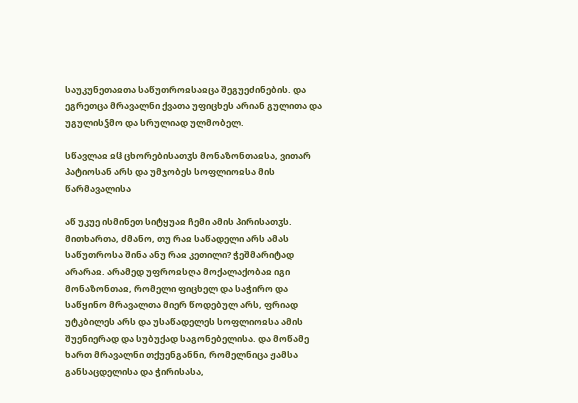საუკუნეთაჲთა საწუთროჲსაჲცა შეგუეძინების. და ეგრეთცა მრავალნი ქვათა უფიცხეს არიან გულითა და უგულისჴმო და სრულიად ულმობელ.

სწავლაჲ ჲჱ ცხორებისათჳს მონაზონთაჲსა, ვითარ პატიოსან არს და უმჯობეს სოფლიოჲსა მის წარმავალისა

აწ უკუე ისმინეთ სიტყუაჲ ჩემი ამის პირისათჳს. მითხართა, ძმანო, თუ რაჲ საწადელი არს ამას საწუთროსა შინა ანუ რაჲ კეთილი? ჭეშმარიტად არარაჲ. არამედ უფროჲსღა მოქალაქობაჲ იგი მონაზონთაჲ, რომელი ფიცხელ და საჭირო და საწყინო მრავალთა მიერ წოდებულ არს, ფრიად უტკბილეს არს და უსაწადელეს სოფლიოჲსა ამის შუენიერად და სუბუქად საგონებელისა. და მოწამე ხართ მრავალნი თქუენგანნი, რომელნიცა ჟამსა განსაცდელისა და ჭირისასა,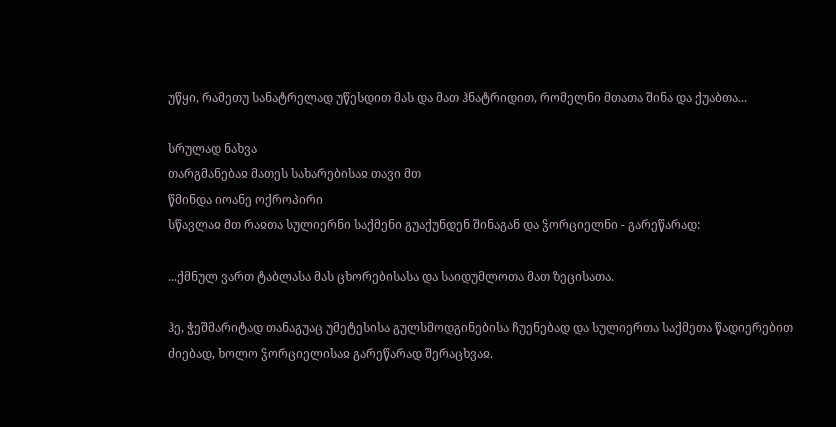უწყი, რამეთუ სანატრელად უწესდით მას და მათ ჰნატრიდით, რომელნი მთათა შინა და ქუაბთა...

სრულად ნახვა
თარგმანებაჲ მათეს სახარებისაჲ თავი მთ
წმინდა იოანე ოქროპირი
სწავლაჲ მთ რაჲთა სულიერნი საქმენი გუაქუნდენ შინაგან და ჴორციელნი - გარეწარად:

...ქმნულ ვართ ტაბლასა მას ცხორებისასა და საიდუმლოთა მათ ზეცისათა.

ჰე, ჭეშმარიტად თანაგუაც უმეტესისა გულსმოდგინებისა ჩუენებად და სულიერთა საქმეთა წადიერებით ძიებად, ხოლო ჴორციელისაჲ გარეწარად შერაცხვაჲ.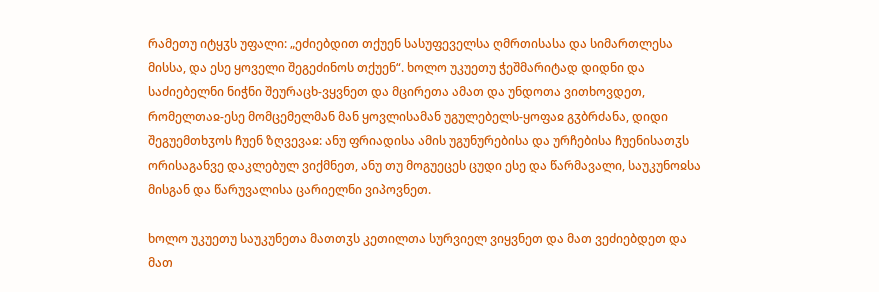რამეთუ იტყჳს უფალი: „ეძიებდით თქუენ სასუფეველსა ღმრთისასა და სიმართლესა მისსა, და ესე ყოველი შეგეძინოს თქუენ“. ხოლო უკუეთუ ჭეშმარიტად დიდნი და საძიებელნი ნიჭნი შეურაცხ-ვყვნეთ და მცირეთა ამათ და უნდოთა ვითხოვდეთ, რომელთაჲ-ესე მომცემელმან მან ყოვლისამან უგულებელს-ყოფაჲ გჳბრძანა, დიდი შეგუემთხჳოს ჩუენ ზღვევაჲ: ანუ ფრიადისა ამის უგუნურებისა და ურჩებისა ჩუენისათჳს ორისაგანვე დაკლებულ ვიქმნეთ, ანუ თუ მოგუეცეს ცუდი ესე და წარმავალი, საუკუნოჲსა მისგან და წარუვალისა ცარიელნი ვიპოვნეთ.

ხოლო უკუეთუ საუკუნეთა მათთჳს კეთილთა სურვიელ ვიყვნეთ და მათ ვეძიებდეთ და მათ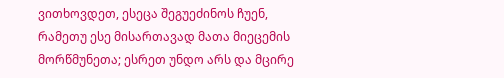ვითხოვდეთ, ესეცა შეგუეძინოს ჩუენ, რამეთუ ესე მისართავად მათა მიეცემის მორწმუნეთა; ესრეთ უნდო არს და მცირე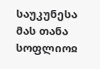საუკუნესა მას თანა სოფლიოჲ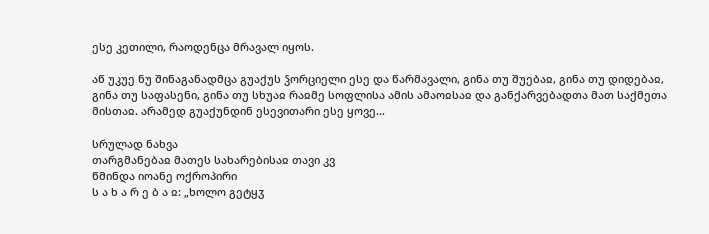ესე კეთილი, რაოდენცა მრავალ იყოს.

აწ უკუე ნუ შინაგანადმცა გუაქუს ჴორციელი ესე და წარმავალი, გინა თუ შუებაჲ, გინა თუ დიდებაჲ, გინა თუ საფასენი, გინა თუ სხუაჲ რაჲმე სოფლისა ამის ამაოჲსაჲ და განქარვებადთა მათ საქმეთა მისთაჲ. არამედ გუაქუნდინ ესევითარი ესე ყოვე...

სრულად ნახვა
თარგმანებაჲ მათეს სახარებისაჲ თავი კვ
წმინდა იოანე ოქროპირი
ს ა ხ ა რ ე ბ ა ჲ: „ხოლო გეტყჳ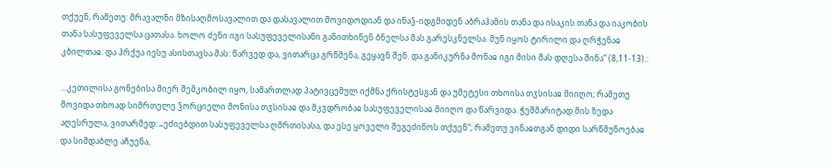თქუენ, რამეთუ: მრავალნი მზისაღმოსავალით და დასავალით მოვიდოდიან და ინაჴ-იდგმიდენ აბრაჰამის თანა და ისაკის თანა და იაკობის თანა სასუფეველსა ცათასა. ხოლო ძენი იგი სასუფეველისანი განითხინენ ბნელსა მას გარესკნელსა. მუნ იყოს ტირილი და ღრჭენაჲ კბილთაჲ. და ჰრქუა იესუ ასისთავსა მას: წარვედ და, ვითარცა გრწმენა, გეყავნ შენ. და განიკურნა მონაჲ იგი მისი მას დღესა შინა“ (8,11-13).:

...კეთილისა გონებისა მიერ შემკობილ იყო, სამართლად პატივცემულ იქმნა ქრისტესგან და უმეტესი თხოისა თჳსისაჲ მიიღო; რამეთუ მოვიდა თხოად სიმრთელე ჴორციელი მონისა თჳსისაჲ და მკჳდრობაჲ სასუფეველისაჲ მიიღო და წარვიდა. ჭეშმარიტად მის ზედა აღესრულა, ვითარმედ: „ეძიებდით სასუფეველსა ღმრთისასა, და ესე ყოველი შეგეძინოს თქუენ“; რამეთუ ვინაჲთგან დიდი სარწმუნოებაჲ და სიმდაბლე აჩუენა,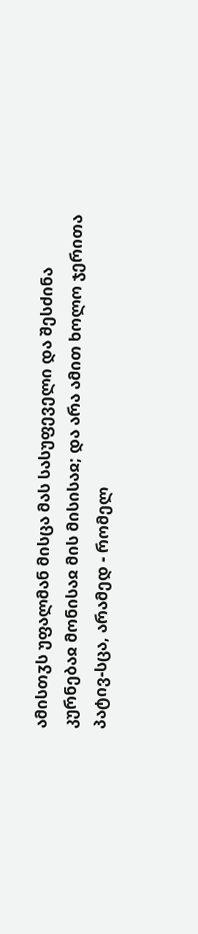ამისთჳს უფალმან მისცა მას სასუფეველი და შესძინა კურნებაჲ მონისაჲ მის მისისაჲ; და არა ამით ხოლო ჯერითა პატივ-სცა, არამედ - რომელ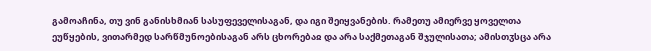გამოაჩინა, თუ ვინ განისხმიან სასუფეველისაგან, და იგი შეიყვანების. რამეთუ ამიერვე ყოველთა ეუწყების, ვითარმედ სარწმუნოებისაგან არს ცხორებაჲ და არა საქმეთაგან შჯულისათა; ამისთჳსცა არა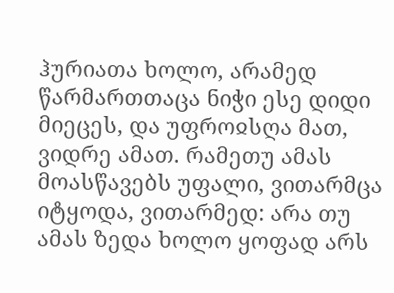ჰურიათა ხოლო, არამედ წარმართთაცა ნიჭი ესე დიდი მიეცეს, და უფროჲსღა მათ, ვიდრე ამათ. რამეთუ ამას მოასწავებს უფალი, ვითარმცა იტყოდა, ვითარმედ: არა თუ ამას ზედა ხოლო ყოფად არს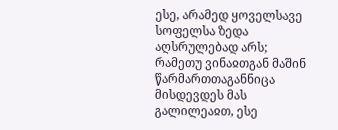ესე, არამედ ყოველსავე სოფელსა ზედა აღსრულებად არს; რამეთუ ვინაჲთგან მაშინ წარმართთაგანნიცა მისდევდეს მას გალილეაჲთ, ესე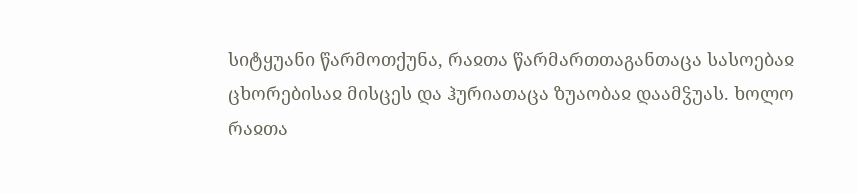სიტყუანი წარმოთქუნა, რაჲთა წარმართთაგანთაცა სასოებაჲ ცხორებისაჲ მისცეს და ჰურიათაცა ზუაობაჲ დაამჴუას. ხოლო რაჲთა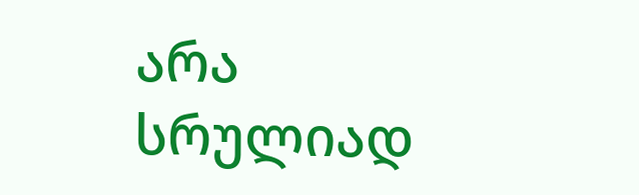არა სრულიად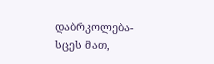დაბრკოლება-სცეს მათ,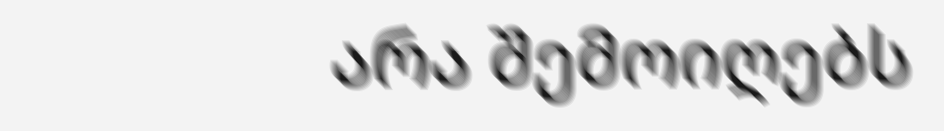არა შემოიღებს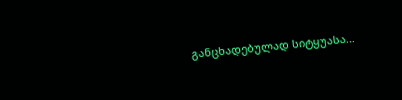განცხადებულად სიტყუასა...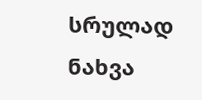სრულად ნახვა